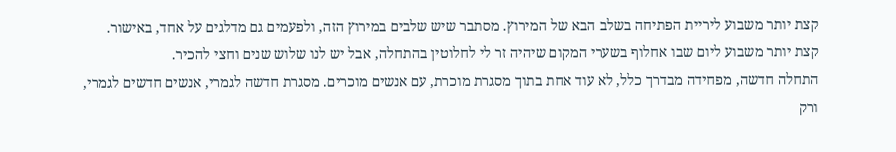קצת יותר משבוע ליריית הפתיחה בשלב הבא של המירוץ. מסתבר שיש שלבים במירוץ הזה, ולפעמים גם מדלגים על אחד, באישור.
קצת יותר משבוע ליום שבו אחלוף בשערי המקום שיהיה זר לי לחלוטין בהתחלה, אבל יש לנו שלוש שנים וחצי להכיר.
התחלה חדשה, מפחידה מבדרך כלל, לא עוד אחת בתוך מסגרת מוכרת, עם אנשים מוכרים. מסגרת חדשה לגמרי, אנשים חדשים לגמרי, ורק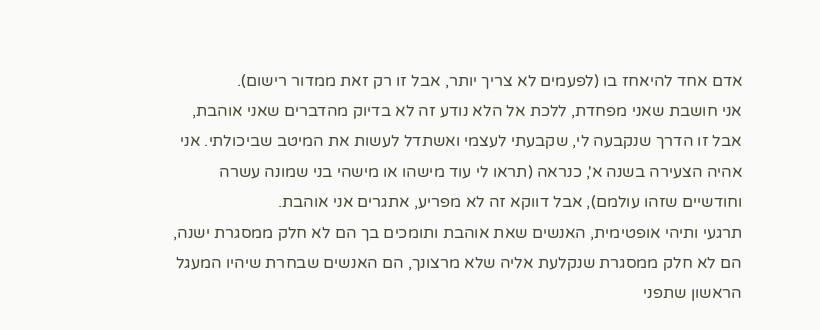אדם אחד להיאחז בו (לפעמים לא צריך יותר, אבל זו רק זאת ממדור רישום).
אני חושבת שאני מפחדת, ללכת אל הלא נודע זה לא בדיוק מהדברים שאני אוהבת, אבל זו הדרך שנקבעה לי, שקבעתי לעצמי ואשתדל לעשות את המיטב שביכולתי. אני אהיה הצעירה בשנה א', כנראה (תראו לי עוד מישהו או מישהי בני שמונה עשרה וחודשיים שזהו עולמם), אבל דווקא זה לא מפריע, אתגרים אני אוהבת.
תרגעי ותיהי אופטימית, האנשים שאת אוהבת ותומכים בך הם לא חלק ממסגרת ישנה, הם לא חלק ממסגרת שנקלעת אליה שלא מרצונך, הם האנשים שבחרת שיהיו המעגל הראשון שתפני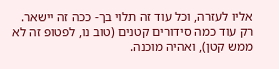אליו לעזרה, וכל עוד זה תלוי בך- ככה זה יישאר.
רק עוד כמה סידורים קטנים (טוב נו, לפטופ זה לא ממש קטן), ואהיה מוכנה.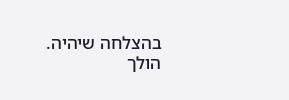בהצלחה שיהיה.
הולך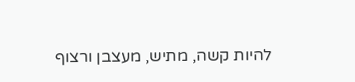להיות קשה, מתיש, מעצבן ורצוף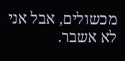מכשולים, אבל אני לא אשבר.